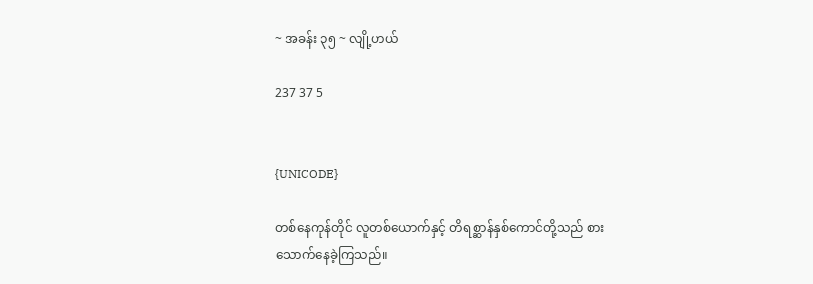~ အခန်း ၃၅ ~ လျို့ဟယ်

237 37 5


{UNICODE}

တစ်နေကုန်တိုင် လူတစ်ယောက်နှင့် တိရစ္ဆာန်နှစ်ကောင်တို့သည် စားသောက်နေခဲ့ကြသည်။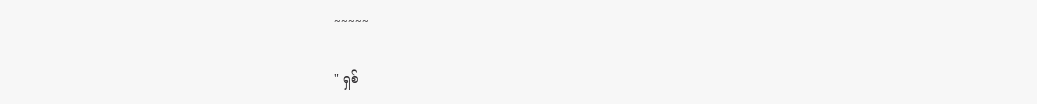~~~~~

" ရှစ်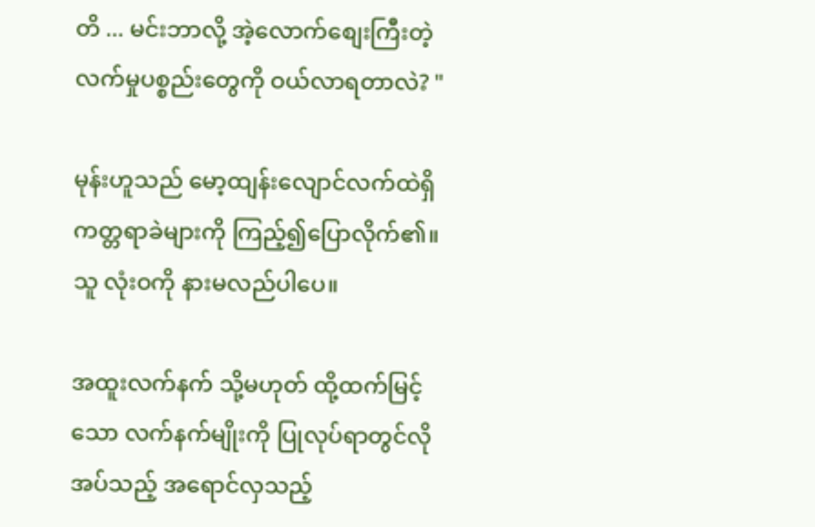တိ ... မင်းဘာလို့ အဲ့လောက်စျေးကြီးတဲ့ လက်မှုပစ္စည်းတွေကို ဝယ်လာရတာလဲ? "

မုန်းဟူသည် မော့ထျန်းလျောင်လက်ထဲရှိ ကတ္တရာခဲများကို ကြည့်၍ပြောလိုက်၏။ သူ လုံးဝကို နားမလည်ပါပေ။

အထူးလက်နက် သို့မဟုတ် ထို့ထက်မြင့်သော လက်နက်မျိုးကို ပြုလုပ်ရာတွင်လိုအပ်သည့် အရောင်လှသည့်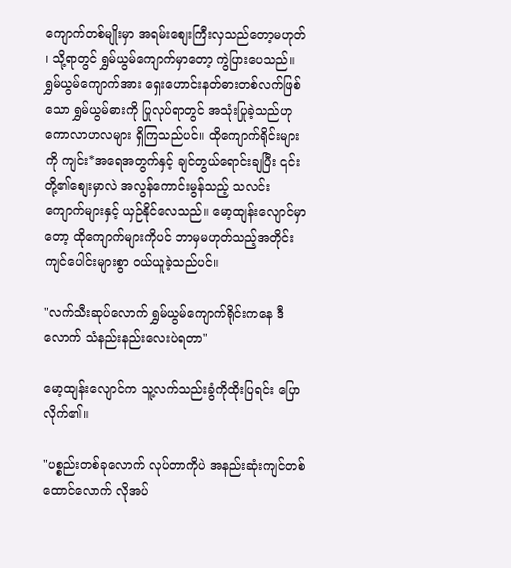ကျောက်တစ်မျိုးမှာ အရမ်းစျေးကြီးလှသည်တော့မဟုတ် ၊ သို့ရာတွင် ရွှမ်ယွမ်ကျောက်မှာတော့ ကွဲပြားပေသည်။ ရွှမ်ယွမ်ကျောက်အား ရှေးဟောင်းနတ်ဓားတစ်လက်ဖြစ်သော ရွှမ်ယွမ်ဓားကို ပြုလုပ်ရာတွင် အသုံးပြုခဲ့သည်ဟု ကောလာဟလများ ရှိကြသည်ပင်။ ထိုကျောက်ရိုင်းများကို ကျင်း*အရေအတွက်နှင့် ချင်တွယ်ရောင်းချပြီး ၎င်းတို့၏စျေးမှာလဲ အလွန်ကောင်းမွန်သည့် သလင်းကျောက်များနှင့် ယှဉ်နိုင်လေသည်။ မော့ထျန်းလျောင်မှာတော့ ထိုကျောက်များကိုပင် ဘာမှမဟုတ်သည့်အတိုင်း ကျင်ပေါင်းများစွာ ဝယ်ယူခဲ့သည်ပင်။

"လက်သီးဆုပ်လောက် ရွှမ်ယွမ်ကျောက်ရိုင်းကနေ ဒီလောက် သံနည်းနည်းလေးပဲရတာ"

မော့ထျန်းလျောင်က သူ့လက်သည်းခွံကိုထိုးပြရင်း ပြောလိုက်၏။

"ပစ္စည်းတစ်ခုလောက် လုပ်တာကိုပဲ အနည်းဆုံးကျင်တစ်ထောင်လောက် လိုအပ်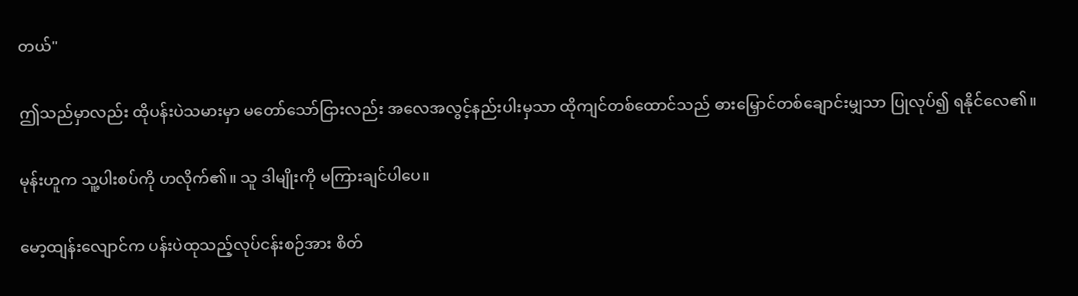တယ်"

ဤသည်မှာလည်း ထိုပန်းပဲသမားမှာ မတော်သော်ငြားလည်း အလေအလွင့်နည်းပါးမှသာ ထိုကျင်တစ်ထောင်သည် ဓားမြှောင်တစ်ချောင်းမျှသာ ပြုလုပ်၍ ရနိုင်လေ၏။

မုန်းဟူက သူ့ပါးစပ်ကို ဟလိုက်၏။ သူ ဒါမျိုးကို မကြားချင်ပါပေ။

မော့ထျန်းလျောင်က ပန်းပဲထုသည့်လုပ်ငန်းစဉ်အား စိတ်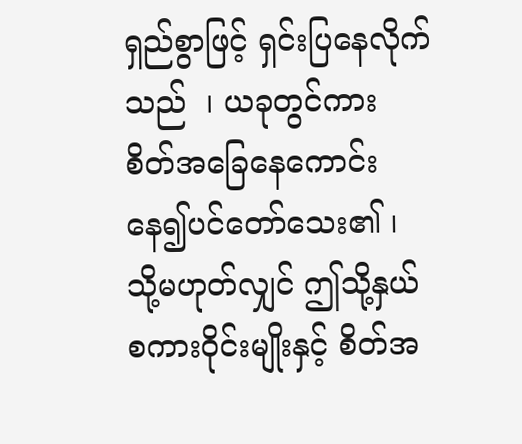ရှည်စွာဖြင့် ရှင်းပြနေလိုက်သည်  ၊ ယခုတွင်ကား စိတ်အခြေနေကောင်းနေ၍ပင်တော်သေး၏ ၊ သို့မဟုတ်လျှင် ဤသို့နှယ်စကားဝိုင်းမျိုးနှင့် စိတ်အ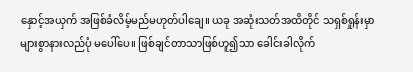နှောင့်အယှက် အဖြစ်ခံလိမ့်မည်မဟုတ်ပါချေ။ ယခု အဆုံးသတ်အထိတိုင် သရှစ်ရှုန်းမှာ များစွာနားလည်ပုံ မပေါ်ပေ။ ဖြစ်ချင်တာသာဖြစ်ဟူ၍သာ ခေါင်းခါလိုက်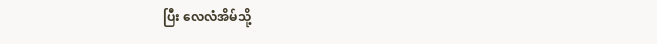ပြီး လေလံအိမ်သို့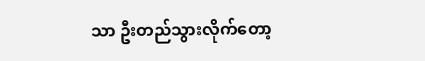သာ ဦးတည်သွားလိုက်တော့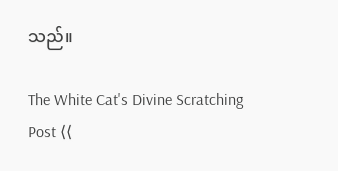သည်။

The White Cat's Divine Scratching Post ⟨⟨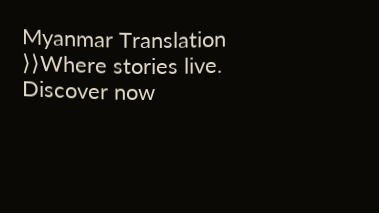Myanmar Translation ⟩⟩Where stories live. Discover now